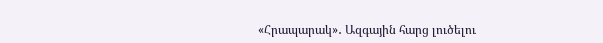«Հրապարակ»․ Ազգային հարց լուծելու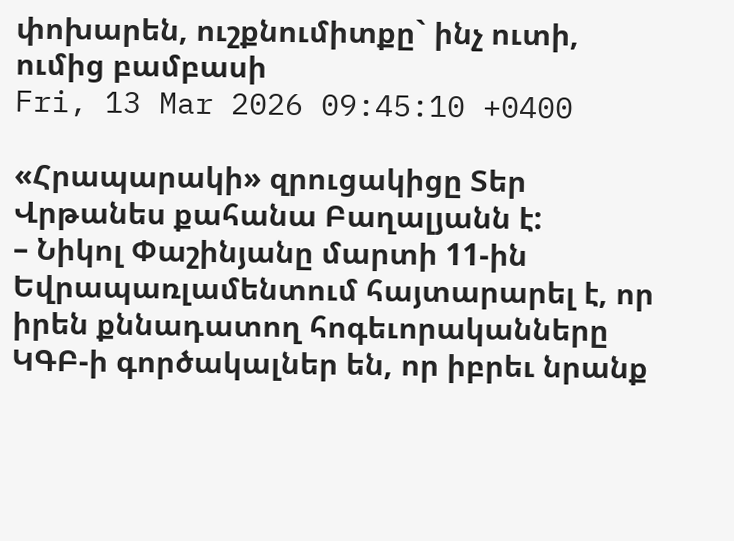փոխարեն, ուշքնումիտքը` ինչ ուտի, ումից բամբասի
Fri, 13 Mar 2026 09:45:10 +0400

«Հրապարակի» զրուցակիցը Տեր Վրթանես քահանա Բաղալյանն է:
– Նիկոլ Փաշինյանը մարտի 11-ին Եվրապառլամենտում հայտարարել է, որ իրեն քննադատող հոգեւորականները ԿԳԲ-ի գործակալներ են, որ իբրեւ նրանք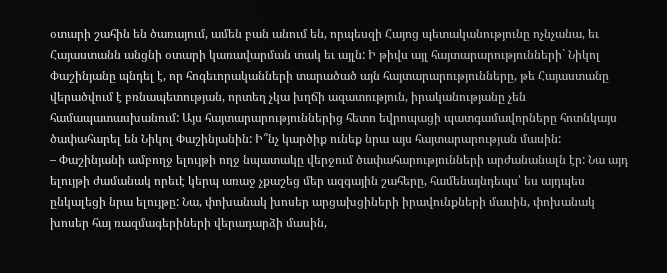օտարի շահին են ծառայում, ամեն բան անում են, որպեսզի Հայոց պետականությունը ոչնչանա, եւ Հայաստանն անցնի օտարի կառավարման տակ եւ այլն: Ի թիվս այլ հայտարարությունների` Նիկոլ Փաշինյանը պնդել է, որ հոգեւորականների տարածած այն հայտարարությունները, թե Հայաստանը վերածվում է բռնապետության, որտեղ չկա խղճի ազատություն, իրականությանը չեն համապատասխանում: Այս հայտարարություններից հետո եվրոպացի պատգամավորները հոտնկայս ծափահարել են Նիկոլ Փաշինյանին: Ի՞նչ կարծիք ունեք նրա այս հայտարարության մասին:
– Փաշինյանի ամբողջ ելույթի ողջ նպատակը վերջում ծափահարությունների արժանանալն էր: Նա այդ ելույթի ժամանակ որեւէ կերպ առաջ չքաշեց մեր ազգային շահերը, համենայնդեպս՝ ես այդպես ընկալեցի նրա ելույթը: Նա, փոխանակ խոսեր արցախցիների իրավունքների մասին, փոխանակ խոսեր հայ ռազմագերիների վերադարձի մասին,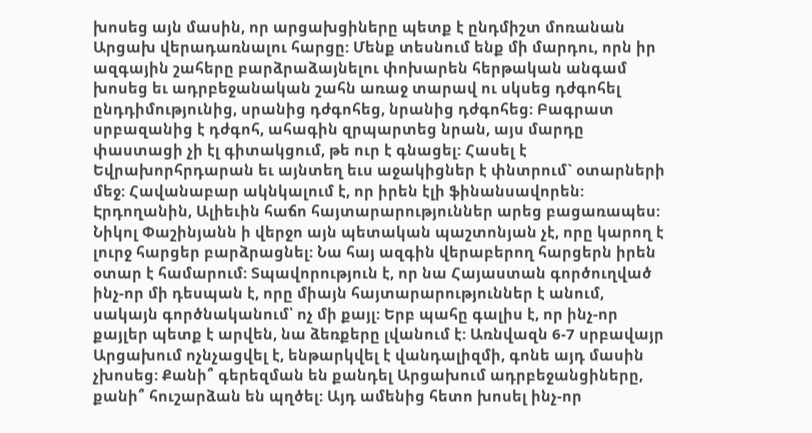խոսեց այն մասին, որ արցախցիները պետք է ընդմիշտ մոռանան Արցախ վերադառնալու հարցը: Մենք տեսնում ենք մի մարդու, որն իր ազգային շահերը բարձրաձայնելու փոխարեն հերթական անգամ խոսեց եւ ադրբեջանական շահն առաջ տարավ ու սկսեց դժգոհել ընդդիմությունից, սրանից դժգոհեց, նրանից դժգոհեց: Բագրատ սրբազանից է դժգոհ, ահագին զրպարտեց նրան, այս մարդը փաստացի չի էլ գիտակցում, թե ուր է գնացել: Հասել է Եվրախորհրդարան եւ այնտեղ եւս աջակիցներ է փնտրում` օտարների մեջ: Հավանաբար ակնկալում է, որ իրեն էլի ֆինանսավորեն: Էրդողանին, Ալիեւին հաճո հայտարարություններ արեց բացառապես: Նիկոլ Փաշինյանն ի վերջո այն պետական պաշտոնյան չէ, որը կարող է լուրջ հարցեր բարձրացնել: Նա հայ ազգին վերաբերող հարցերն իրեն օտար է համարում: Տպավորություն է, որ նա Հայաստան գործուղված ինչ-որ մի դեսպան է, որը միայն հայտարարություններ է անում, սակայն գործնականում՝ ոչ մի քայլ: Երբ պահը գալիս է, որ ինչ-որ քայլեր պետք է արվեն, նա ձեռքերը լվանում է: Առնվազն 6-7 սրբավայր Արցախում ոչնչացվել է, ենթարկվել է վանդալիզմի, գոնե այդ մասին չխոսեց: Քանի՞ գերեզման են քանդել Արցախում ադրբեջանցիները, քանի՞ հուշարձան են պղծել: Այդ ամենից հետո խոսել ինչ-որ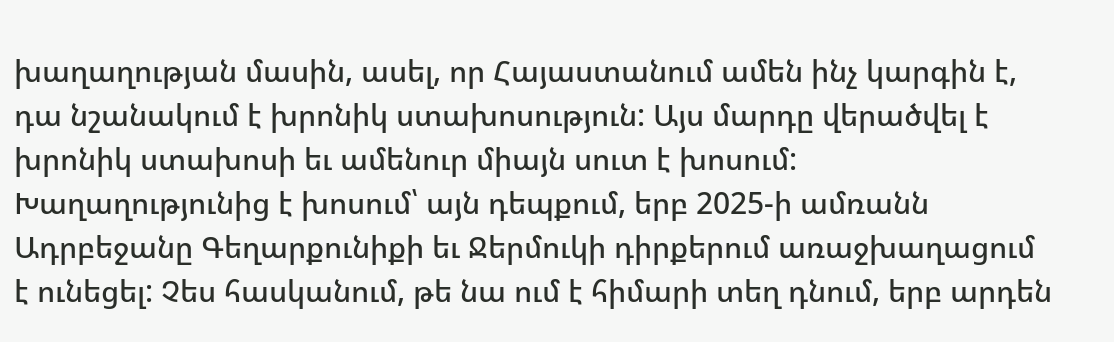խաղաղության մասին, ասել, որ Հայաստանում ամեն ինչ կարգին է, դա նշանակում է խրոնիկ ստախոսություն: Այս մարդը վերածվել է խրոնիկ ստախոսի եւ ամենուր միայն սուտ է խոսում: Խաղաղությունից է խոսում՝ այն դեպքում, երբ 2025-ի ամռանն Ադրբեջանը Գեղարքունիքի եւ Ջերմուկի դիրքերում առաջխաղացում է ունեցել: Չես հասկանում, թե նա ում է հիմարի տեղ դնում, երբ արդեն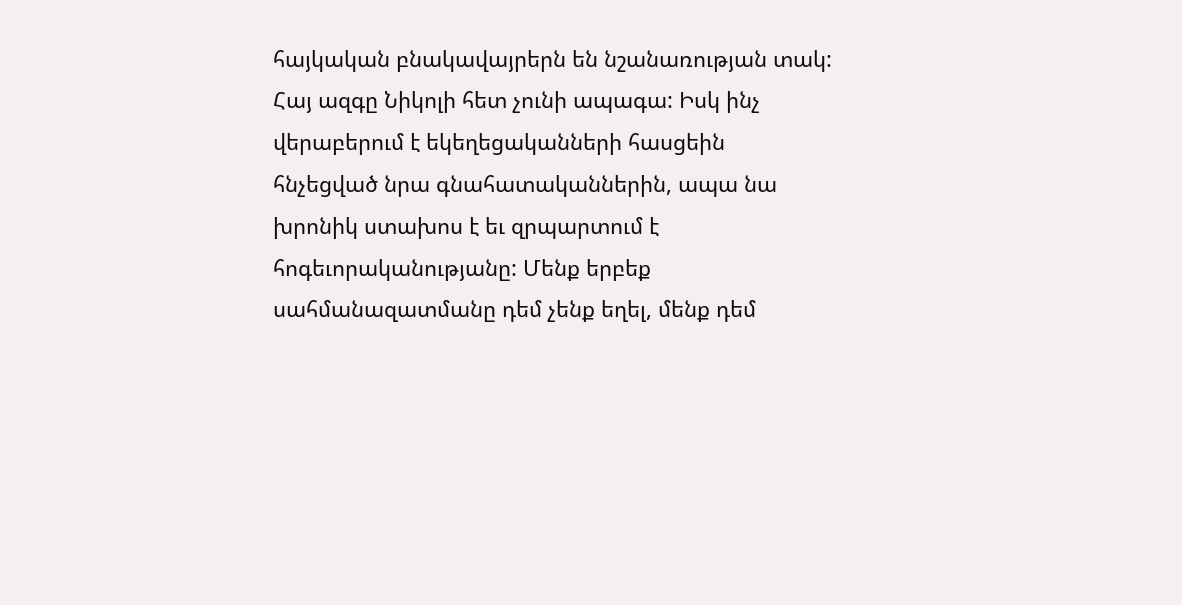հայկական բնակավայրերն են նշանառության տակ: Հայ ազգը Նիկոլի հետ չունի ապագա: Իսկ ինչ վերաբերում է եկեղեցականների հասցեին հնչեցված նրա գնահատականներին, ապա նա խրոնիկ ստախոս է եւ զրպարտում է հոգեւորականությանը: Մենք երբեք սահմանազատմանը դեմ չենք եղել, մենք դեմ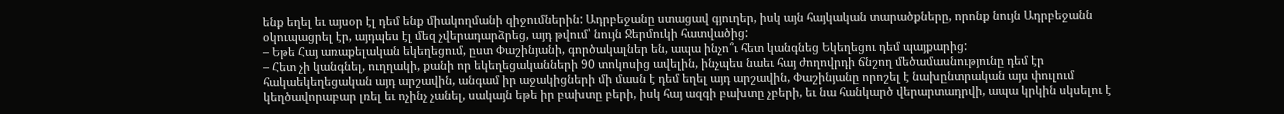ենք եղել եւ այսօր էլ դեմ ենք միակողմանի զիջումներին: Ադրբեջանը ստացավ գյուղեր, իսկ այն հայկական տարածքները, որոնք նույն Ադրբեջանն օկուպացրել էր, այդպես էլ մեզ չվերադարձրեց, այդ թվում՝ նույն Ջերմուկի հատվածից:
– Եթե Հայ առաքելական եկեղեցում, ըստ Փաշինյանի, գործակալներ են, ապա ինչո՞ւ հետ կանգնեց Եկեղեցու դեմ պայքարից:
– Հետ չի կանգնել, ուղղակի, քանի որ եկեղեցականների 90 տոկոսից ավելին, ինչպես նաեւ հայ ժողովրդի ճնշող մեծամասնությունը դեմ էր հակաեկեղեցական այդ արշավին, անգամ իր աջակիցների մի մասն է դեմ եղել այդ արշավին, Փաշինյանը որոշել է նախընտրական այս փուլում կեղծավորաբար լռել եւ ոչինչ չանել, սակայն եթե իր բախտը բերի, իսկ հայ ազգի բախտը չբերի, եւ նա հանկարծ վերարտադրվի, ապա կրկին սկսելու է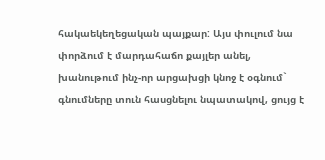հակաեկեղեցական պայքար: Այս փուլում նա փորձում է մարդահաճո քայլեր անել, խանութում ինչ-որ արցախցի կնոջ է օգնում` գնումները տուն հասցնելու նպատակով, ցույց է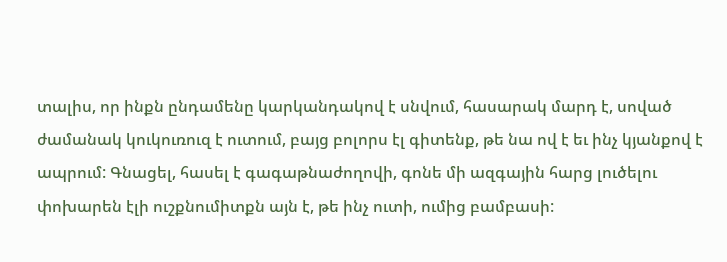տալիս, որ ինքն ընդամենը կարկանդակով է սնվում, հասարակ մարդ է, սոված ժամանակ կուկուռուզ է ուտում, բայց բոլորս էլ գիտենք, թե նա ով է եւ ինչ կյանքով է ապրում: Գնացել, հասել է գագաթնաժողովի, գոնե մի ազգային հարց լուծելու փոխարեն էլի ուշքնումիտքն այն է, թե ինչ ուտի, ումից բամբասի: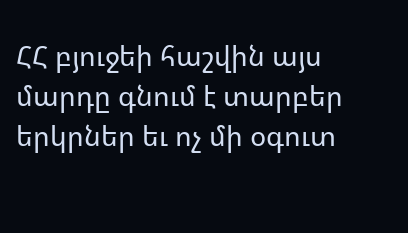ՀՀ բյուջեի հաշվին այս մարդը գնում է տարբեր երկրներ եւ ոչ մի օգուտ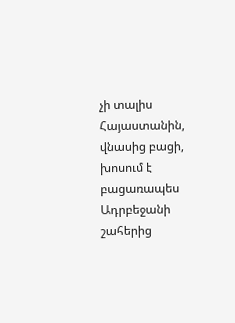չի տալիս Հայաստանին, վնասից բացի, խոսում է բացառապես Ադրբեջանի շահերից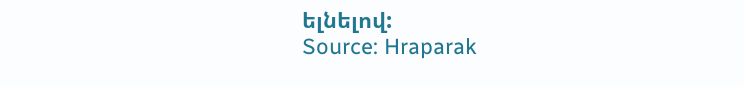ելնելով:
Source: Hraparak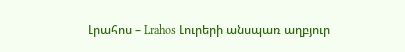Լրահոս – Lrahos Լուրերի անսպառ աղբյուր